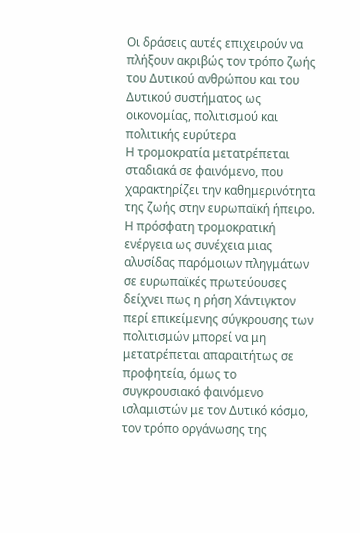Οι δράσεις αυτές επιχειρούν να πλήξουν ακριβώς τον τρόπο ζωής του Δυτικού ανθρώπου και του Δυτικού συστήματος ως οικονομίας, πολιτισμού και πολιτικής ευρύτερα
Η τρομοκρατία μετατρέπεται σταδιακά σε φαινόμενο, που χαρακτηρίζει την καθημερινότητα της ζωής στην ευρωπαϊκή ήπειρο. Η πρόσφατη τρομοκρατική ενέργεια ως συνέχεια μιας αλυσίδας παρόμοιων πληγμάτων σε ευρωπαϊκές πρωτεύουσες δείχνει πως η ρήση Χάντιγκτον περί επικείμενης σύγκρουσης των πολιτισμών μπορεί να μη μετατρέπεται απαραιτήτως σε προφητεία, όμως το συγκρουσιακό φαινόμενο ισλαμιστών με τον Δυτικό κόσμο, τον τρόπο οργάνωσης της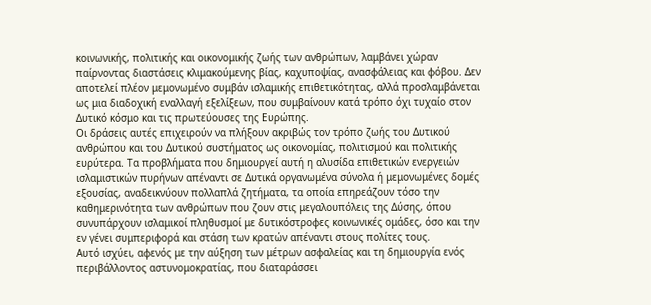κοινωνικής, πολιτικής και οικονομικής ζωής των ανθρώπων, λαμβάνει χώραν παίρνοντας διαστάσεις κλιμακούμενης βίας, καχυποψίας, ανασφάλειας και φόβου. Δεν αποτελεί πλέον μεμονωμένο συμβάν ισλαμικής επιθετικότητας, αλλά προσλαμβάνεται ως μια διαδοχική εναλλαγή εξελίξεων, που συμβαίνουν κατά τρόπο όχι τυχαίο στον Δυτικό κόσμο και τις πρωτεύουσες της Ευρώπης.
Οι δράσεις αυτές επιχειρούν να πλήξουν ακριβώς τον τρόπο ζωής του Δυτικού ανθρώπου και του Δυτικού συστήματος ως οικονομίας, πολιτισμού και πολιτικής ευρύτερα. Τα προβλήματα που δημιουργεί αυτή η αλυσίδα επιθετικών ενεργειών ισλαμιστικών πυρήνων απέναντι σε Δυτικά οργανωμένα σύνολα ή μεμονωμένες δομές εξουσίας, αναδεικνύουν πολλαπλά ζητήματα, τα οποία επηρεάζουν τόσο την καθημερινότητα των ανθρώπων που ζουν στις μεγαλουπόλεις της Δύσης, όπου συνυπάρχουν ισλαμικοί πληθυσμοί με δυτικόστροφες κοινωνικές ομάδες, όσο και την εν γένει συμπεριφορά και στάση των κρατών απέναντι στους πολίτες τους.
Αυτό ισχύει, αφενός με την αύξηση των μέτρων ασφαλείας και τη δημιουργία ενός περιβάλλοντος αστυνομοκρατίας, που διαταράσσει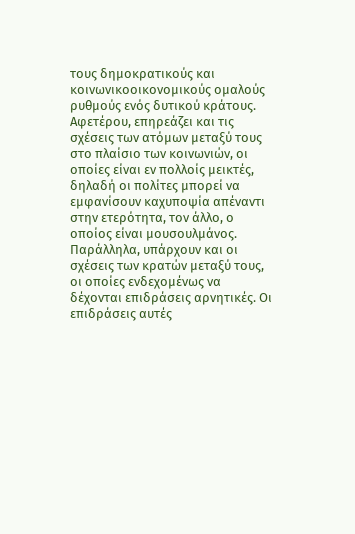τους δημοκρατικούς και κοινωνικοοικονομικούς ομαλούς ρυθμούς ενός δυτικού κράτους. Αφετέρου, επηρεάζει και τις σχέσεις των ατόμων μεταξύ τους στο πλαίσιο των κοινωνιών, οι οποίες είναι εν πολλοίς μεικτές, δηλαδή οι πολίτες μπορεί να εμφανίσουν καχυποψία απέναντι στην ετερότητα, τον άλλο, ο οποίος είναι μουσουλμάνος.
Παράλληλα, υπάρχουν και οι σχέσεις των κρατών μεταξύ τους, οι οποίες ενδεχομένως να δέχονται επιδράσεις αρνητικές. Οι επιδράσεις αυτές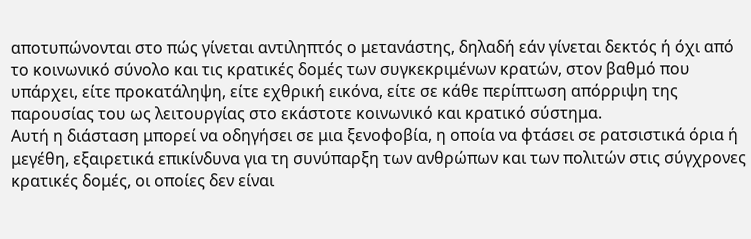αποτυπώνονται στο πώς γίνεται αντιληπτός ο μετανάστης, δηλαδή εάν γίνεται δεκτός ή όχι από το κοινωνικό σύνολο και τις κρατικές δομές των συγκεκριμένων κρατών, στον βαθμό που υπάρχει, είτε προκατάληψη, είτε εχθρική εικόνα, είτε σε κάθε περίπτωση απόρριψη της παρουσίας του ως λειτουργίας στο εκάστοτε κοινωνικό και κρατικό σύστημα.
Αυτή η διάσταση μπορεί να οδηγήσει σε μια ξενοφοβία, η οποία να φτάσει σε ρατσιστικά όρια ή μεγέθη, εξαιρετικά επικίνδυνα για τη συνύπαρξη των ανθρώπων και των πολιτών στις σύγχρονες κρατικές δομές, οι οποίες δεν είναι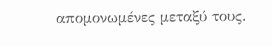απομονωμένες μεταξύ τους.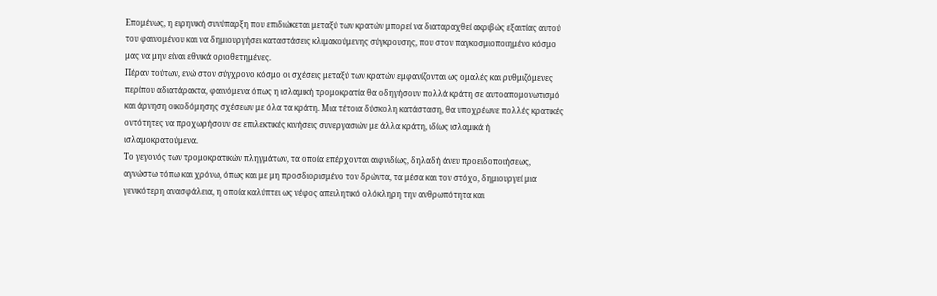Επομένως, η ειρηνική συνύπαρξη που επιδιώκεται μεταξύ των κρατών μπορεί να διαταραχθεί ακριβώς εξαιτίας αυτού του φαινομένου και να δημιουργήσει καταστάσεις κλιμακούμενης σύγκρουσης, που στον παγκοσμιοποιημένο κόσμο μας να μην είναι εθνικά οριοθετημένες.
Πέραν τούτων, ενώ στον σύγχρονο κόσμο οι σχέσεις μεταξύ των κρατών εμφανίζονται ως ομαλές και ρυθμιζόμενες περίπου αδιατάρακτα, φαινόμενα όπως η ισλαμική τρομοκρατία θα οδηγήσουν πολλά κράτη σε αυτοαπομονωτισμό και άρνηση οικοδόμησης σχέσεων με όλα τα κράτη. Μια τέτοια δύσκολη κατάσταση, θα υποχρέωνε πολλές κρατικές οντότητες να προχωρήσουν σε επιλεκτικές κινήσεις συνεργασιών με άλλα κράτη, ιδίως ισλαμικά ή ισλαμοκρατούμενα.
Το γεγονός των τρομοκρατικών πληγμάτων, τα οποία επέρχονται αιφνιδίως, δηλαδή άνευ προειδοποιήσεως, αγνώστω τόπω και χρόνω, όπως και με μη προσδιορισμένο τον δρώντα, τα μέσα και τον στόχο, δημιουργεί μια γενικότερη ανασφάλεια, η οποία καλύπτει ως νέφος απειλητικό ολόκληρη την ανθρωπότητα και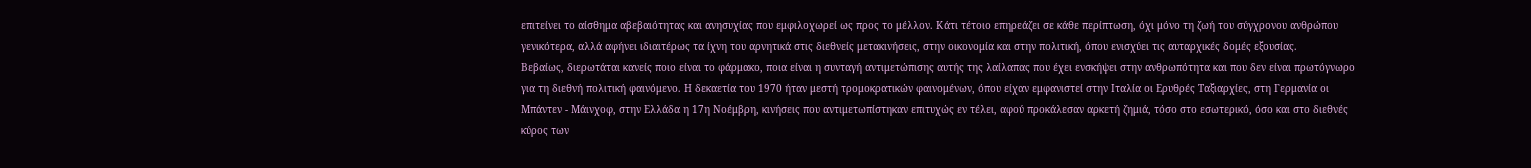επιτείνει το αίσθημα αβεβαιότητας και ανησυχίας που εμφιλοχωρεί ως προς το μέλλον. Κάτι τέτοιο επηρεάζει σε κάθε περίπτωση, όχι μόνο τη ζωή του σύγχρονου ανθρώπου γενικότερα, αλλά αφήνει ιδιαιτέρως τα ίχνη του αρνητικά στις διεθνείς μετακινήσεις, στην οικονομία και στην πολιτική, όπου ενισχύει τις αυταρχικές δομές εξουσίας.
Βεβαίως, διερωτάται κανείς ποιο είναι το φάρμακο, ποια είναι η συνταγή αντιμετώπισης αυτής της λαίλαπας που έχει ενσκήψει στην ανθρωπότητα και που δεν είναι πρωτόγνωρο για τη διεθνή πολιτική φαινόμενο. Η δεκαετία του 1970 ήταν μεστή τρομοκρατικών φαινομένων, όπου είχαν εμφανιστεί στην Ιταλία οι Ερυθρές Ταξιαρχίες, στη Γερμανία οι Μπάντεν - Μάινχοφ, στην Ελλάδα η 17η Νοέμβρη, κινήσεις που αντιμετωπίστηκαν επιτυχώς εν τέλει, αφού προκάλεσαν αρκετή ζημιά, τόσο στο εσωτερικό, όσο και στο διεθνές κύρος των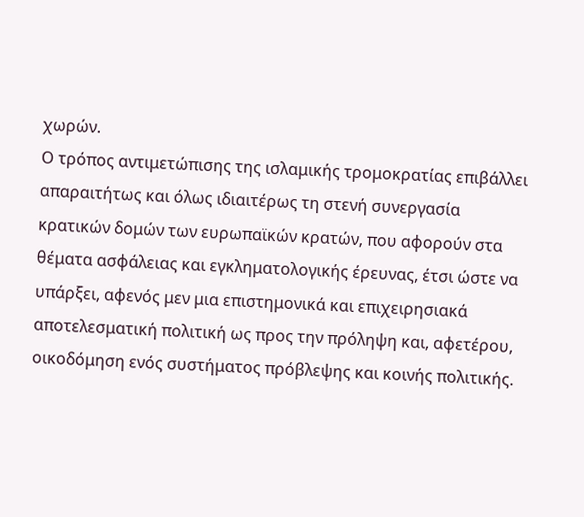χωρών.
Ο τρόπος αντιμετώπισης της ισλαμικής τρομοκρατίας επιβάλλει απαραιτήτως και όλως ιδιαιτέρως τη στενή συνεργασία κρατικών δομών των ευρωπαϊκών κρατών, που αφορούν στα θέματα ασφάλειας και εγκληματολογικής έρευνας, έτσι ώστε να υπάρξει, αφενός μεν μια επιστημονικά και επιχειρησιακά αποτελεσματική πολιτική ως προς την πρόληψη και, αφετέρου, οικοδόμηση ενός συστήματος πρόβλεψης και κοινής πολιτικής.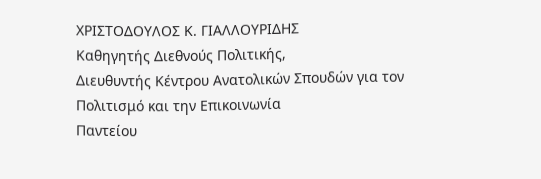ΧΡΙΣΤΟΔΟΥΛΟΣ Κ. ΓΙΑΛΛΟΥΡΙΔΗΣ
Καθηγητής Διεθνούς Πολιτικής,
Διευθυντής Κέντρου Ανατολικών Σπουδών για τον Πολιτισμό και την Επικοινωνία
Παντείου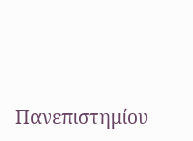Πανεπιστημίου